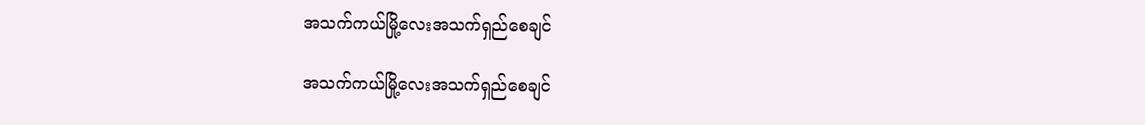အသက်ကယ်မြို့လေးအသက်ရှည်စေချင်

အသက်ကယ်မြို့လေးအသက်ရှည်စေချင်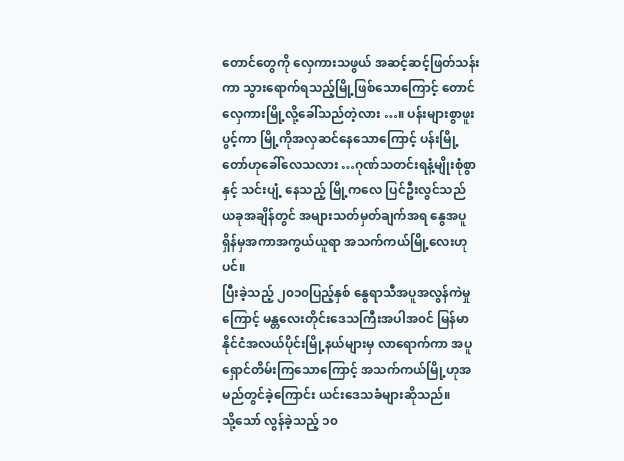တောင်တွေကို လှေကားသဖွယ် အဆင့်ဆင့်ဖြတ်သန်းကာ သွားရောက်ရသည့်မြို့ဖြစ်သောကြောင့် တောင်လှေကားမြို့လို့ခေါ်သည်တဲ့လား …။ ပန်းများစွာဖူးပွင့်ကာ မြို့ကိုအလှဆင်နေသောကြောင့် ပန်းမြို့တော်ဟုခေါ်လေသလား …ဂုဏ်သတင်းရနံ့မျိုးစုံစွာနှင့် သင်းပျံ့ နေသည့် မြို့ကလေ ပြင်ဦးလွင်သည် ယခုအချိန်တွင် အများသတ်မှတ်ချက်အရ နွေအပူရှိန်မှအကာအကွယ်ယူရာ အသက်ကယ်မြို့လေးဟုပင်။
ပြီးခဲ့သည့် ၂၀၁၀ပြည့်နှစ် နွေရာသီအပူအလွန်ကဲမှုကြောင့် မန္တလေးတိုင်းဒေသကြီးအပါအ၀င် မြန်မာနိုင်ငံအလယ်ပိုင်းမြို့နယ်များမှ လာရောက်ကာ အပူရှောင်တိမ်းကြသောကြောင့် အသက်ကယ်မြို့ဟုအမည်တွင်ခဲ့ကြောင်း ယင်းဒေသခံများဆိုသည်။
သို့သော် လွန်ခဲ့သည့် ၁၀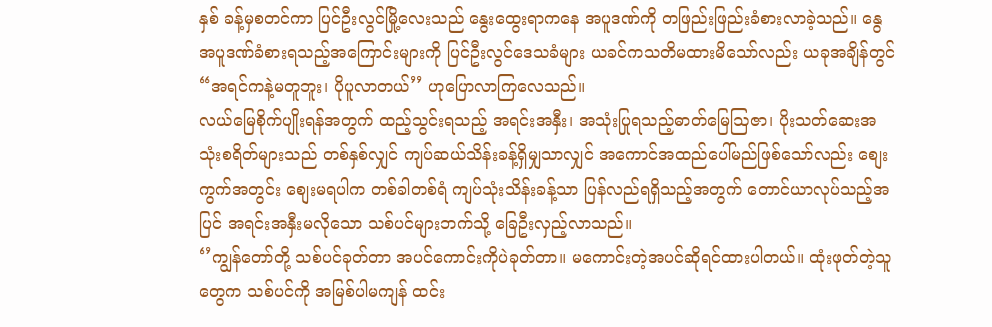နှစ် ခန့်မှစတင်ကာ ပြင်ဦးလွင်မြို့လေးသည် နွေးထွေးရာကနေ အပူဒဏ်ကို တဖြည်းဖြည်းခံစားလာခဲ့သည်။ နွေအပူဒဏ်ခံစားရသည့်အကြောင်းများကို ပြင်ဦးလွင်ဒေသခံများ ယခင်ကသတိမထားမိသော်လည်း ယခုအချိန်တွင် “အရင်ကနဲ့မတူဘူး၊ ပိုပူလာတယ်’’ ဟုပြောလာကြလေသည်။
လယ်မြေစိုက်ပျိုးရန်အတွက် ထည့်သွင်းရသည့် အရင်းအနှီး၊ အသုံးပြုရသည့်ဓာတ်မြေဩဇာ၊ ပိုးသတ်ဆေးအသုံးစရိတ်များသည် တစ်နှစ်လျှင် ကျပ်ဆယ်သိန်းခန့်ရှိမျှသာလျှင် အကောင်အထည်ပေါ်မည်ဖြစ်သော်လည်း စျေးကွက်အတွင်း စျေးမရပါက တစ်ခါတစ်ရံ ကျပ်သုံးသိန်းခန့်သာ ပြန်လည်ရရှိသည့်အတွက် တောင်ယာလုပ်သည့်အပြင် အရင်းအနှီးမလိုသော သစ်ပင်များဘက်သို့ ခြေဦးလှည့်လာသည်။
‘’ကျွန်တော်တို့ သစ်ပင်ခုတ်တာ အပင်ကောင်းကိုပဲခုတ်တာ။ မကောင်းတဲ့အပင်ဆိုရင်ထားပါတယ်။ ထုံးဖုတ်တဲ့သူတွေက သစ်ပင်ကို အမြစ်ပါမကျန် ထင်း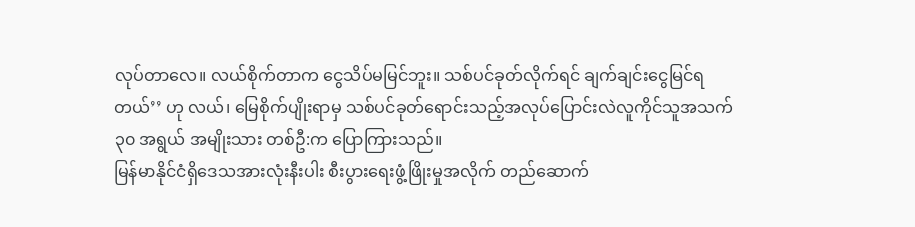လုပ်တာလေ။ လယ်စိုက်တာက ငွေသိပ်မမြင်ဘူး။ သစ်ပင်ခုတ်လိုက်ရင် ချက်ချင်းငွေမြင်ရတယ်’’ ဟု လယ်၊ မြေစိုက်ပျိုးရာမှ သစ်ပင်ခုတ်ရောင်းသည့်အလုပ်ပြောင်းလဲလူကိုင်သူအသက် ၃၀ အရွယ် အမျိုးသား တစ်ဦ:က ပြောကြားသည်။
မြန်မာနိုင်ငံရှိဒေသအားလုံးနီးပါး စီးပွားရေးဖွံ့ဖြိုးမှုအလိုက် တည်ဆောက်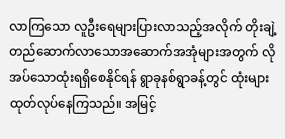လာကြသော လူဦးရေများပြားလာသည့်အလိုက် တိုးချဲ့တည်ဆောက်လာသောအဆောက်အအုံများအတွက် လိုအပ်သောထုံးရရှိစေနိုင်ရန် ရွာခုနစ်ရွာခန့်တွင် ထုံးများထုတ်လုပ်နေကြသည်။ အမြင့်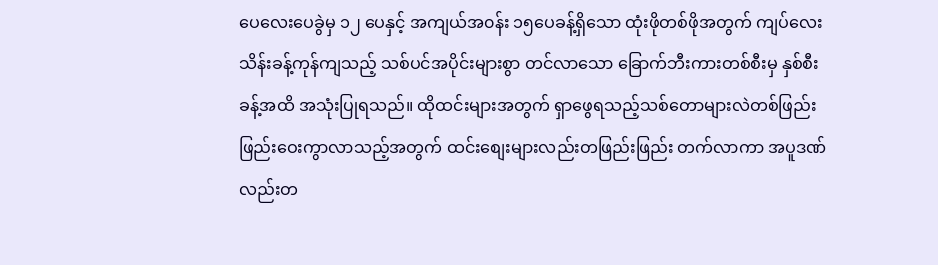ပေလေးပေခွဲမှ ၁၂ ပေနှင့် အကျယ်အ၀န်း ၁၅ပေခန့်ရှိသော ထုံးဖိုတစ်ဖိုအတွက် ကျပ်လေးသိန်းခန့်ကုန်ကျသည့် သစ်ပင်အပိုင်းများစွာ တင်လာသော ခြောက်ဘီးကားတစ်စီးမှ နှစ်စီးခန့်အထိ အသုံးပြုရသည်။ ထိုထင်းများအတွက် ရှာဖွေရသည့်သစ်တောများလဲတစ်ဖြည်းဖြည်းဝေးကွာလာသည့်အတွက် ထင်းစျေးများလည်းတဖြည်းဖြည်း တက်လာကာ အပူဒဏ်လည်းတ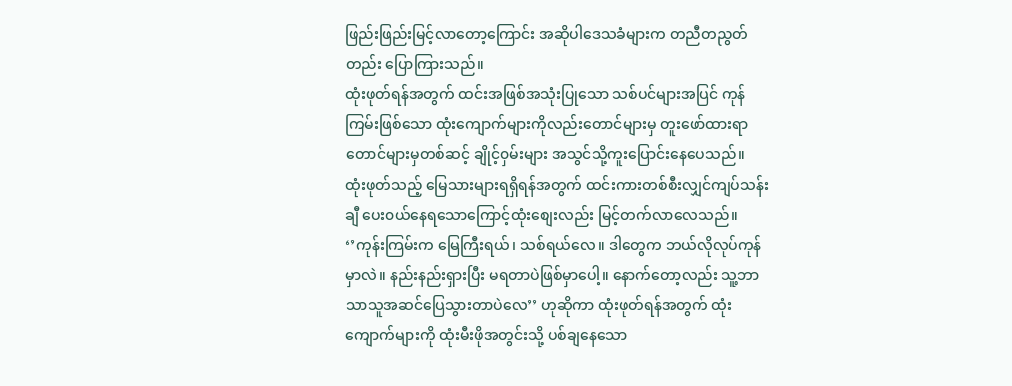ဖြည်းဖြည်းမြင့်လာတော့ကြောင်း အဆိုပါဒေသခံများက တညီတညွတ်တည်း ပြောကြားသည်။
ထုံးဖုတ်ရန်အတွက် ထင်းအဖြစ်အသုံးပြုသော သစ်ပင်များအပြင် ကုန်ကြမ်းဖြစ်သော ထုံးကျောက်များကိုလည်းတောင်များမှ တူးဖော်ထားရာ တောင်များမှတစ်ဆင့် ချိုင့်၀ှမ်းများ အသွင်သို့ကူးပြောင်းနေပေသည်။ ထုံးဖုတ်သည့် မြေသားများရရှိရန်အတွက် ထင်းကားတစ်စီးလျှင်ကျပ်သန်းချီ ပေး၀ယ်နေရသောကြောင့်ထုံးစျေးလည်း မြင့်တက်လာလေသည်။
‘’ကုန်းကြမ်းက မြေကြီးရယ်၊ သစ်ရယ်လေ။ ဒါတွေက ဘယ်လိုလုပ်ကုန်မှာလဲ။ နည်းနည်းရှားပြီး မရတာပဲဖြစ်မှာပေါ့။ နောက်တော့လည်း သူ့ဘာသာသူအဆင်ပြေသွားတာပဲလေ’’ ဟုဆိုကာ ထုံးဖုတ်ရန်အတွက် ထုံးကျောက်များကို ထုံးမီးဖိုအတွင်းသို့ ပစ်ချနေသော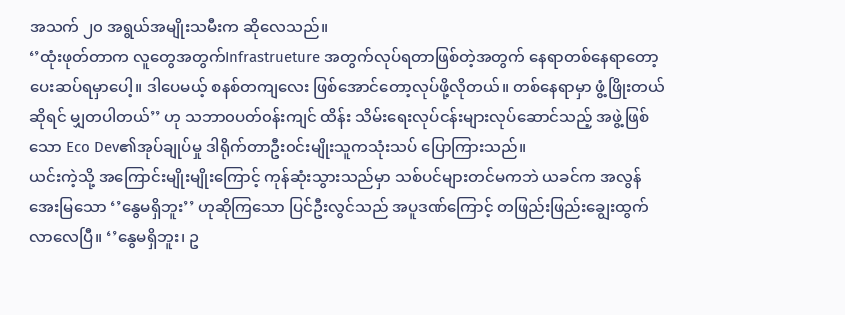အသက် ၂၀ အရွယ်အမျိုးသမီးက ဆိုလေသည်။
‘’ထုံးဖုတ်တာက လူတွေအတွက်Infrastrueture အတွက်လုပ်ရတာဖြစ်တဲ့အတွက် နေရာတစ်နေရာတော့ ပေးဆပ်ရမှာပေါ့။ ဒါပေမယ့် စနစ်တကျလေး ဖြစ်အောင်တော့လုပ်ဖို့လိုတယ်။ တစ်နေရာမှာ ဖွံ့ဖြိုးတယ်ဆိုရင် မျှတပါတယ်’’ ဟု သဘာ၀ပတ်၀န်းကျင် ထိန်း သိမ်းရေးလုပ်ငန်းများလုပ်ဆောင်သည့် အဖွဲ့ဖြစ်သော Eco Dev၏အုပ်ချုပ်မှု ဒါရိုက်တာဦး၀င်းမျိုးသူကသုံးသပ် ပြောကြားသည်။
ယင်းကဲ့သို့ အကြောင်းမျိုးမျိုးကြောင့် ကုန်ဆုံးသွားသည်မှာ သစ်ပင်များတင်မကဘဲ ယခင်က အလွန်အေးမြသော ‘’နွေမရှိဘူး’’ ဟုဆိုကြသော ပြင်ဦးလွင်သည် အပူဒဏ်ကြောင့် တဖြည်းဖြည်းချွေးထွက်လာလေပြီ။ ‘’နွေမရှိဘူး၊ ဥ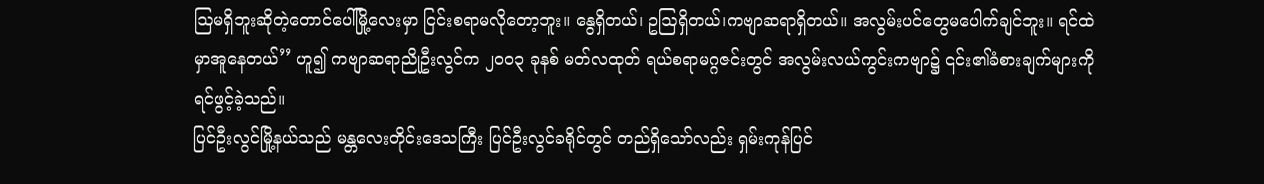ဩမရှိဘူးဆိုတဲ့တောင်ပေါ်မြို့လေးမှာ ငြင်းစရာမလိုတော့ဘူး။ နွေရှိတယ်၊ ဥဩရှိတယ်၊ကဗျာဆရာရှိတယ်။ အလွမ်းပင်တွေမပေါက်ချင်ဘူး။ ရင်ထဲမှာအူနေတယ်’’ ဟူ၍ ကဗျာဆရာညိုဦးလွင်က ၂၀၀၃ ခုနစ် မတ်လထုတ် ရယ်စရာမဂ္ဂဇင်းတွင် အလွမ်းလယ်ကွင်းကဗျာ၌ ၎င်း၏ခံစားချက်များကို ရင်ဖွင့်ခဲ့သည်။
ပြင်ဦးလွင်မြို့နယ်သည် မန္တလေးတိုင်းဒေသကြီး ပြင်ဦးလွင်ခရိုင်တွင် တည်ရှိသော်လည်း ရှမ်းကုန်ပြင်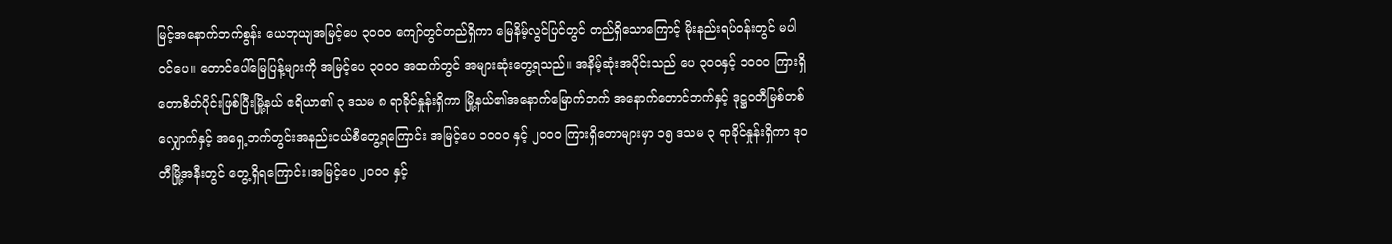မြင့်အနောက်ဘက်စွန်း ယေဘုယျအမြင့်ပေ ၃၀၀၀ ကျော်တွင်တည်ရှိကာ မြေနိမ့်လွင်ပြင်တွင် တည်ရှိသောကြောင့် မိုးနည်းရပ်၀န်းတွင် မပါ၀င်ပေ။ တောင်ပေါ်မြေပြန့်များကို အမြင့်ပေ ၃၀၀၀ အထက်တွင် အများဆုံးတွေ့ရသည်။ အနိမ့်ဆုံးအပိုင်းသည် ပေ ၃၀၀နှင့် ၁၀၀၀ ကြားရှိ တောစိတ်ပိုင်းဖြစ်ပြီးမြို့နယ် ဧရိယာ၏ ၃ ဒသမ ၈ ရာခိုင်နှုန်းရှိကာ မြို့နယ်၏အနောက်မြောက်ဘက် အနောက်တောင်ဘက်နှင့် ဒုဋ္ဌ၀တီမြစ်တစ်လျှောက်နှင့် အရှေ့ဘက်တွင်းအနည်းငယ်စီတွေ့ရကြောင်း အမြင့်ပေ ၁၀၀၀ နှင့် ၂၀၀၀ ကြားရှိတောများမှာ ၁၅ ဒသမ ၃ ရာခိုင်နှုန်းရှိကာ ဒု၀တီမြို့အနီးတွင် တွေ့ရှိရကြောင်း၊အမြင့်ပေ ၂၀၀၀ နှင့်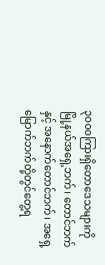၃၀၀၀ကြားရှိတောဒေသများကို မြို့နယ်အရှေ့ဘက်၊ တောင်ဘက်နှင့် အနောက်တောင်ဘက်၊ အရှေ့မြောက်ဘက်တို့တွင်တွေ့ရ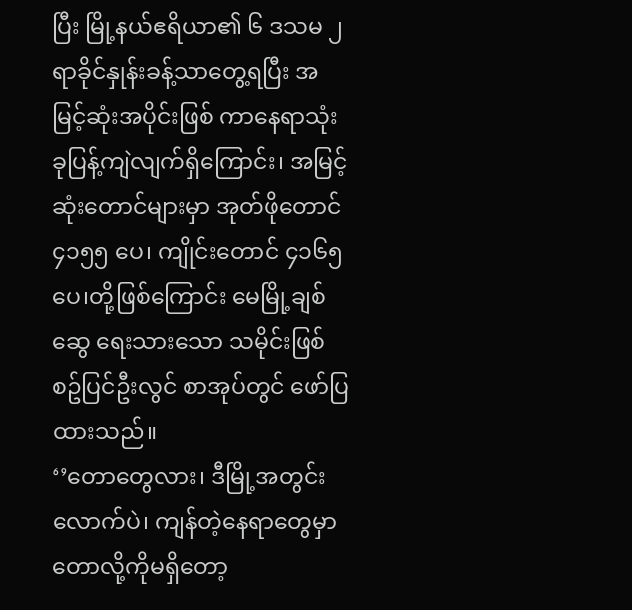ပြီး မြို့နယ်ဧရိယာ၏ ၆ ဒသမ ၂ ရာခိုင်နှုန်းခန့်သာတွေ့ရပြီး အမြင့်ဆုံးအပိုင်းဖြစ် ကာနေရာသုံးခုပြန့်ကျဲလျက်ရှိကြောင်း၊ အမြင့်ဆုံးတောင်များမှာ အုတ်ဖိုတောင် ၄၁၅၅ ပေ၊ ကျိုင်းတောင် ၄၁၆၅ ပေ၊တို့ဖြစ်ကြောင်း မေမြို့ချစ်ဆွေ ရေးသားသော သမိုင်းဖြစ်စဥ်ပြင်ဦးလွင် စာအုပ်တွင် ဖော်ပြထားသည်။
‘’တောတွေလား၊ ဒီမြို့အတွင်းလောက်ပဲ၊ ကျန်တဲ့နေရာတွေမှာ တောလို့ကိုမရှိတော့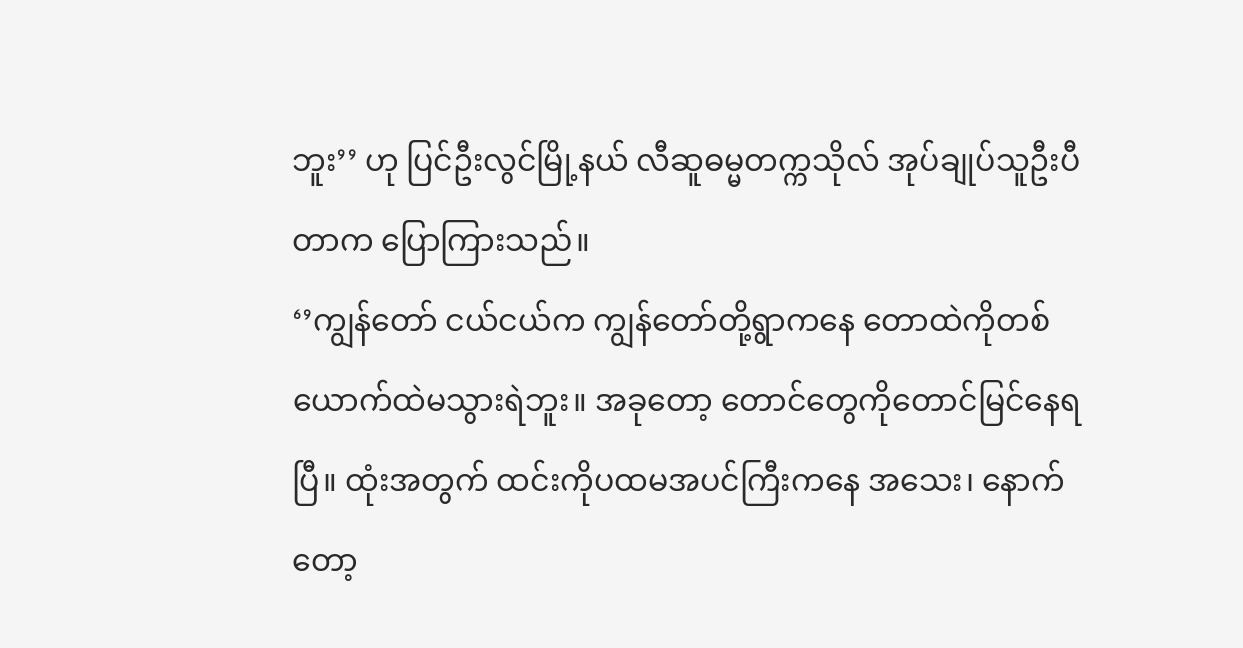ဘူး’’ ဟု ပြင်ဦးလွင်မြို့နယ် လီဆူဓမ္မတက္ကသိုလ် အုပ်ချုပ်သူဦးပီတာက ပြောကြားသည်။
‘’ကျွန်တော် ငယ်ငယ်က ကျွန်တော်တို့ရွာကနေ တောထဲကိုတစ်ယောက်ထဲမသွားရဲဘူး။ အခုတော့ တောင်တွေကိုတောင်မြင်နေရပြီ။ ထုံးအတွက် ထင်းကိုပထမအပင်ကြီးကနေ အသေး၊ နောက်တော့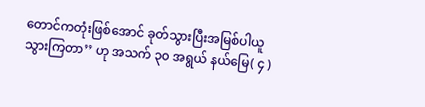တောင်ကတုံးဖြစ်အောင် ခုတ်သွားပြီးအမြစ်ပါယူသွားကြတာ’’ ဟု အသက် ၃၀ အရွယ် နယ်မြေ( ၄ )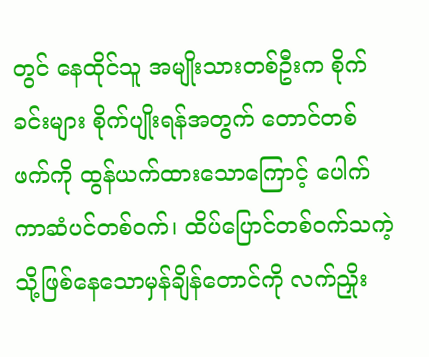တွင် နေထိုင်သူ အမျိုးသားတစ်ဦးက စိုက်ခင်းများ စိုက်ပျိုးရန်အတွက် တောင်တစ်ဖက်ကို ထွန်ယက်ထားသောကြောင့် ပေါက်ကာဆံပင်တစ်၀က်၊ ထိပ်ပြောင်တစ်၀က်သကဲ့သို့ဖြစ်နေသောမှန်ချိန်တောင်ကို လက်ညှိုး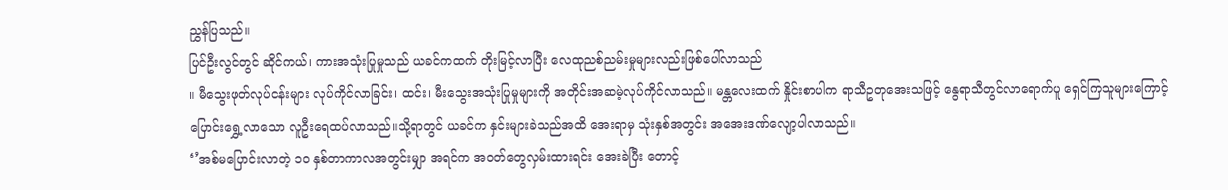ညွှန်ပြသည်။
ပြင်ဦးလွင်တွင် ဆိုင်ကယ်၊ ကားအသုံးပြုမှုသည် ယခင်ကထက် တိုးမြင့်လာပြီး လေထုညစ်ညမ်းမှုများလည်းဖြစ်ပေါ်လာသည်
။ မီသွေးဖုတ်လုပ်ငန်းများ လုပ်ကိုင်လာခြင်း၊ ထင်း၊ မီးသွေးအသုံးပြုမှုများကို အတိုင်းအဆမဲ့လုပ်ကိုင်လာသည်။ မန္တလေးထက် နှိုင်းစာပါက ရာသီဥတုအေးသဖြင့် နွေရာသီတွင်လာရောက်ပူ ရှေင်ကြသူများကြောင့်ပြောင်းရွှေ့လာသော လူဦးရေထပ်လာသည်။သို့ရာတွင် ယခင်က နှင်းများခဲသည်အထိ အေးရာမှ သုံးနှစ်အတွင်း အအေးဒဏ်လျော့ပါလာသည်။
‘’အစ်မပြောင်းလာတဲ့ ၁၀ နှစ်တာကာလအတွင်းမျှာ အရင်က အ၀တ်တွေလှမ်းထားရင်း အေးခဲပြီး တောင့်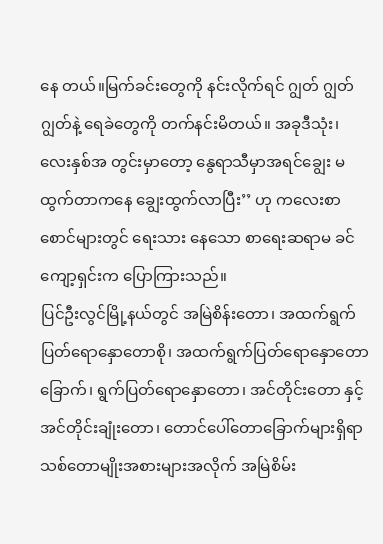နေ တယ်။မြက်ခင်းတွေကို နင်းလိုက်ရင် ဂျွတ် ဂျွတ် ဂျွတ်နဲ့ ရေခဲတွေကို တက်နင်းမိတယ်။ အခုဒီသုံး၊ လေးနှစ်အ တွင်းမှာတော့ နွေရာသီမှာအရင်ချွေး မထွက်တာကနေ ချွေးထွက်လာပြီး’’ ဟု ကလေးစာစောင်များတွင် ရေးသား နေသော စာရေးဆရာမ ခင်ကျော့ရှင်းက ပြောကြားသည်။
ပြင်ဦးလွင်မြို့နယ်တွင် အမြဲစိန်းတော၊ အထက်ရွက်ပြတ်ရောနှောတောစို၊ အထက်ရွက်ပြတ်ရောနှောတော ခြောက်၊ ရွက်ပြတ်ရောနှောတော၊ အင်တိုင်းတော နှင့် အင်တိုင်းချုံးတော၊ တောင်ပေါ်တောခြောက်များရှိရာ သစ်တောမျိုးအစားများအလိုက် အမြဲစိမ်း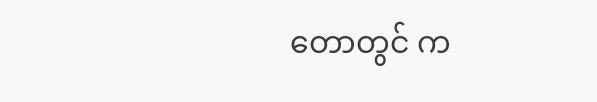တောတွင် က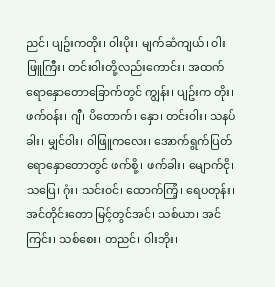ညင်၊ ပျဥ်းကတိုး၊ ၀ါးပိုး၊ မျက်ဆံကျယ်၊ ၀ါးဖြူကြီး၊ တင်း၀ါးတို့လည်းကောင်း၊ အထက်ရောနှောတောခြောက်တွင် ကျွန်း၊ ပျဥ်းက တိုး၊ ဖက်၀န်း၊ ဂျီ၊ ပိတောက်၊ နှော၊ တင်း၀ါး၊ သနပ်ခါး၊ မျှင်၀ါး၊ ၀ါဖြူကလေး၊ အောက်ရွက်ပြတ်ရောနှောတောတွင် ဖက်စို့၊ ဖက်ခါး၊ မျောက်ငို၊ သပြေ၊ ဂုံး၊ သင်း၀င်၊ ထောက်ကြံ့၊ ရေပတုန်း၊ အင်တိုင်းတော မြင့်တွင်အင်၊ သစ်ယာ၊ အင်ကြင်း၊ သစ်စေး၊ တညင်၊ ၀ါးဘိုး၊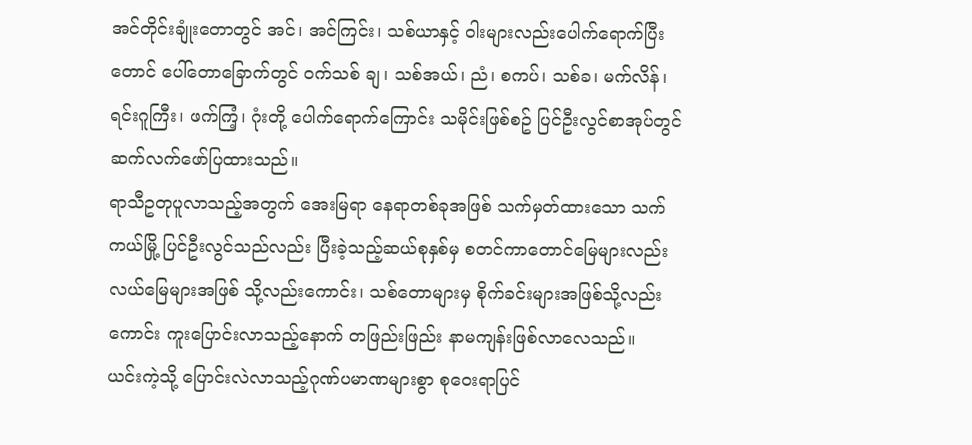အင်တိုင်းချုံးတောတွင် အင်၊ အင်ကြင်း၊ သစ်ယာနှင့် ၀ါးများလည်းပေါက်ရောက်ပြီး တောင် ပေါ်တောခြောက်တွင် ၀က်သစ် ချ၊ သစ်အယ်၊ ညံ၊ စကပ်၊ သစ်ခ၊ မက်လိန်၊ ရင်းဂူကြီး၊ ဖက်ကြံ့၊ ဂုံးတို့ ပေါက်ရောက်ကြောင်း သမိုင်းဖြစ်စဥ် ပြင်ဦးလွင်စာအုပ်တွင် ဆက်လက်ဖော်ပြထားသည်။
ရာသီဥတုပူလာသည့်အတွက် အေးမြရာ နေရာတစ်ခုအဖြစ် သက်မှတ်ထားသော သက်ကယ်မြို့ ပြင်ဦးလွင်သည်လည်း ပြီးခဲ့သည့်ဆယ်စုနှစ်မှ စတင်ကာတောင်မြေများလည်း လယ်မြေများအဖြစ် သို့လည်းကောင်း၊ သစ်တောများမှ စိုက်ခင်းများအဖြစ်သို့လည်းကောင်း ကူးပြောင်းလာသည့်နောက် တဖြည်းဖြည်း နာမကျန်းဖြစ်လာလေသည်။
ယင်းကဲ့သို့ ပြောင်းလဲလာသည့်ဂုဏ်ပမာဏများစွာ စုဝေးရာပြင်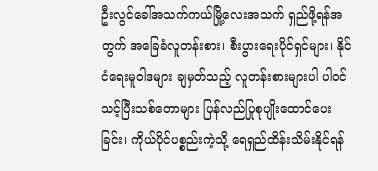ဦးလွင်ခေါ်အသက်ကယ်မြို့လေးအသက် ရှည်ဖို့ရန်အတွက် အခြေခံလူတန်းစား၊ စီးပွားရေးပိုင်ရှင်များ၊ နိုင်ငံရေးမူ၀ါဒများ ချမှတ်သည့် လူတန်းစားများပါ ပါ၀င်သင့်ပြီးသစ်တောများ ပြန်လည်ပြုစုပျိုးထောင်ပေးခြင်း၊ ကိုယ်ပိုင်ပစ္စည်းကဲ့သို့ ရေရှည်ထိန်းသိမ်းနိုင်ရန်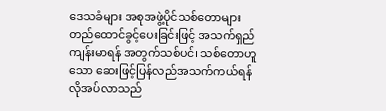ဒေသခံများ အစုအဖွဲ့ပိုင်သစ်တောများ တည်ထောင်ခွင့်ပေးခြင်းဖြင့် အသက်ရှည်ကျန်းမာရန် အတွက်သစ်ပင်၊ သစ်တောဟူသော ဆေးဖြင့်ပြန်လည်အသက်ကယ်ရန် လိုအပ်လာသည်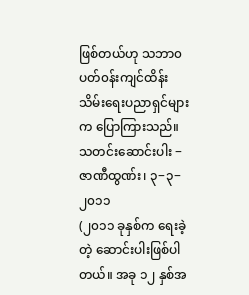ဖြစ်တယ်ဟု သဘာ၀ ပတ်၀န်းကျင်ထိန်းသိမ်းရေးပညာရှင်များက ပြောကြားသည်။
သတင်းဆောင်းပါး − ဇာဏီထွဏ်း၊ ၃−၃−၂၀၁၁
(၂၀၁၁ ခုနှစ်က ရေးခဲ့တဲ့ ဆောင်းပါးဖြစ်ပါတယ်။ အခု ၁၂ နှစ်အ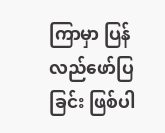ကြာမှာ ပြန်လည်ဖော်ပြခြင်း ဖြစ်ပါ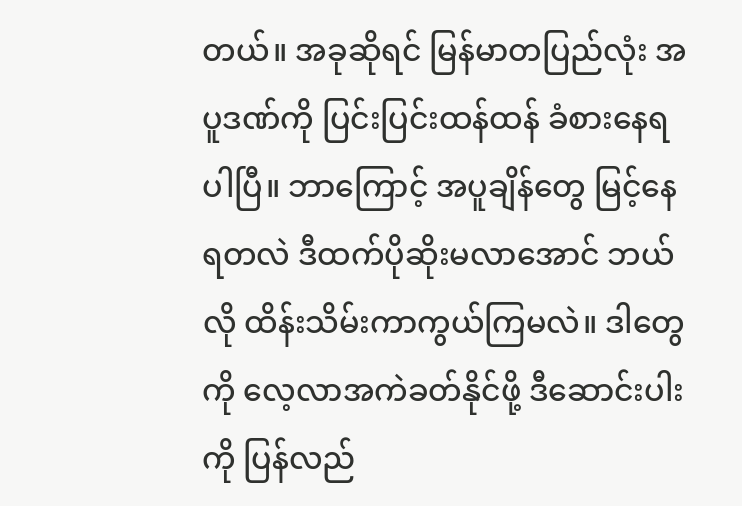တယ်။ အခုဆိုရင် မြန်မာတပြည်လုံး အပူဒဏ်ကို ပြင်းပြင်းထန်ထန် ခံစားနေရပါပြီ။ ဘာကြောင့် အပူချိန်တွေ မြင့်နေရတလဲ ဒီထက်ပိုဆိုးမလာအောင် ဘယ်လို ထိန်းသိမ်းကာကွယ်ကြမလဲ။ ဒါတွေကို လေ့လာအကဲခတ်နိုင်ဖို့ ဒီဆောင်းပါးကို ပြန်လည်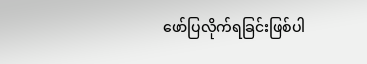ဖော်ပြလိုက်ရခြင်းဖြစ်ပါ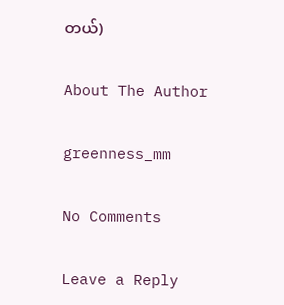တယ်)

About The Author

greenness_mm

No Comments

Leave a Reply